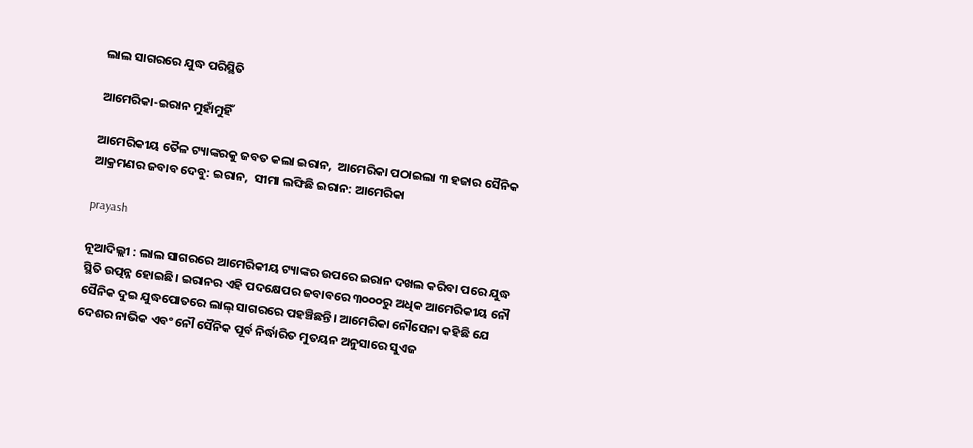ଲାଲ ସାଗରରେ ଯୁଦ୍ଧ ପରିସ୍ଥିତି

ଆମେରିକା-ଇରାନ ମୁହାଁମୁହିଁ

ଆମେରିକୀୟ ତୈଳ ଟ୍ୟାଙ୍କରକୁ ଜବତ କଲା ଇରାନ,  ଆମେରିକା ପଠାଇଲା ୩ ହଜାର ସୈନିକ
ଆକ୍ରମଣର ଜବାବ ଦେବୁ: ଇରାନ,  ସୀମା ଲଙ୍ଘିଛି ଇରାନ: ଆମେରିକା

prayash

ନୂଆଦିଲ୍ଲୀ : ଲାଲ ସାଗରରେ ଆମେରିକୀୟ ଟ୍ୟାଙ୍କର ଉପରେ ଇରାନ ଦଖଲ କରିବା ପରେ ଯୁଦ୍ଧ ସ୍ଥିତି ଉତ୍ପନ୍ନ ହୋଇଛି। ଇରାନର ଏହି ପଦକ୍ଷେପର ଜବାବରେ ୩୦୦୦ରୁ ଅଧିକ ଆମେରିକୀୟ ନୌ ସୈନିକ ଦୁଇ ଯୁଦ୍ଧପୋତରେ ଲାଲ୍ ସାଗରରେ ପହଞ୍ଚିଛନ୍ତି। ଆମେରିକା ନୌସେନା କହିଛି ଯେ ଦେଶର ନାଭିକ ଏବଂ ନୌ ସୈନିକ ପୂର୍ବ ନିର୍ଦ୍ଧାରିତ ମୁତୟନ ଅନୁସାରେ ସୁଏଜ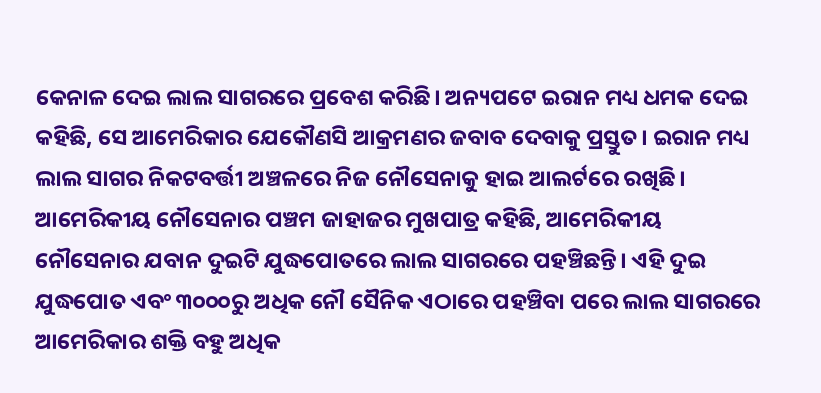କେନାଳ ଦେଇ ଲାଲ ସାଗରରେ ପ୍ରବେଶ କରିଛି। ଅନ୍ୟପଟେ ଇରାନ ମଧ୍ୟ ଧମକ ଦେଇ କହିଛି, ସେ ଆମେରିକାର ଯେକୌଣସି ଆକ୍ରମଣର ଜବାବ ଦେବାକୁ ପ୍ରସ୍ତୁତ। ଇରାନ ମଧ୍ୟ ଲାଲ ସାଗର ନିକଟବର୍ତ୍ତୀ ଅଞ୍ଚଳରେ ନିଜ ନୌସେନାକୁ ହାଇ ଆଲର୍ଟରେ ରଖିଛି।
ଆମେରିକୀୟ ନୌସେନାର ପଞ୍ଚମ ଜାହାଜର ମୁଖପାତ୍ର କହିଛି, ଆମେରିକୀୟ ନୌସେନାର ଯବାନ ଦୁଇଟି ଯୁଦ୍ଧପୋତରେ ଲାଲ ସାଗରରେ ପହଞ୍ଚିଛନ୍ତି। ଏହି ଦୁଇ ଯୁଦ୍ଧପୋତ ଏବଂ ୩୦୦୦ରୁ ଅଧିକ ନୌ ସୈନିକ ଏଠାରେ ପହଞ୍ଚିବା ପରେ ଲାଲ ସାଗରରେ ଆମେରିକାର ଶକ୍ତି ବହୁ ଅଧିକ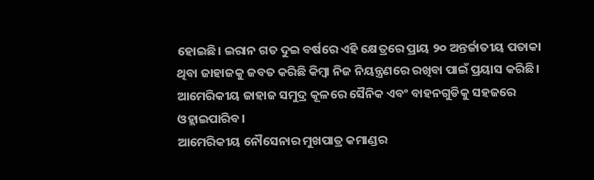ହୋଇଛି। ଇରାନ ଗତ ଦୁଇ ବର୍ଷରେ ଏହି କ୍ଷେତ୍ରରେ ପ୍ରାୟ ୨୦ ଅନ୍ତର୍ଜାତୀୟ ପତାକା ଥିବା ଜାହାଜକୁ ଜବତ କରିଛି କିମ୍ୱା ନିଜ ନିୟନ୍ତ୍ରଣରେ ରଖିବା ପାଇଁ ପ୍ରୟାସ କରିଛି। ଆମେରିକୀୟ ଜାହାଜ ସମୁଦ୍ର କୂଳରେ ସୈନିକ ଏବଂ ବାହନଗୁଡିକୁ ସହଜରେ ଓହ୍ଲାଇପାରିବ।
ଆମେରିକୀୟ ନୌସେନାର ମୁଖପାତ୍ର କମାଣ୍ଡର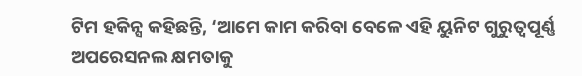ଟିମ ହକିନ୍ସ କହିଛନ୍ତି, ‘ଆମେ କାମ କରିବା ବେଳେ ଏହି ୟୁନିଟ ଗୁରୁତ୍ୱପୂର୍ଣ୍ଣ ଅପରେସନଲ କ୍ଷମତାକୁ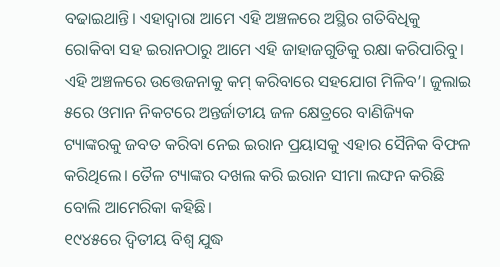ବଢାଇଥାନ୍ତି। ଏହାଦ୍ୱାରା ଆମେ ଏହି ଅଞ୍ଚଳରେ ଅସ୍ଥିର ଗତିବିଧିକୁ ରୋକିବା ସହ ଇରାନଠାରୁ ଆମେ ଏହି ଜାହାଜଗୁଡିକୁ ରକ୍ଷା କରିପାରିବୁ। ଏହି ଅଞ୍ଚଳରେ ଉତ୍ତେଜନାକୁ କମ୍‌ କରିବାରେ ସହଯୋଗ ମିଳିବ’। ଜୁଲାଇ ୫ରେ ଓମାନ ନିକଟରେ ଅନ୍ତର୍ଜାତୀୟ ଜଳ କ୍ଷେତ୍ରରେ ବାଣିଜ୍ୟିକ ଟ୍ୟାଙ୍କରକୁ ଜବତ କରିବା ନେଇ ଇରାନ ପ୍ରୟାସକୁ ଏହାର ସୈନିକ ବିଫଳ କରିଥିଲେ। ତୈଳ ଟ୍ୟାଙ୍କର ଦଖଲ କରି ଇରାନ ସୀମା ଲଙ୍ଘନ କରିଛି ବୋଲି ଆମେରିକା କହିଛି।
୧୯୪୫ରେ ଦ୍ବିତୀୟ ବିଶ୍ବ ଯୁଦ୍ଧ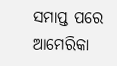ସମାପ୍ତ ପରେ ଆମେରିକା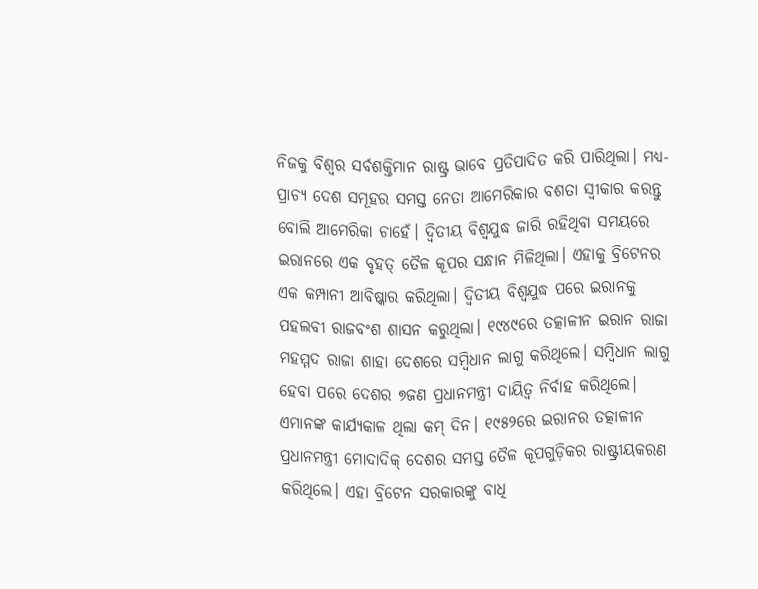ନିଜକୁ ବିଶ୍ବର ସର୍ବଶକ୍ତିମାନ ରାଷ୍ଟ୍ର ଭାବେ ପ୍ରତିପାଦିତ କରି ପାରିଥିଲା। ମଧ୍ୟ-ପ୍ରାଚ୍ୟ ଦେଶ ସମୂହର ସମସ୍ତ ନେତା ଆମେରିକାର ବଶତା ସ୍ବୀକାର କରନ୍ତୁ ବୋଲି ଆମେରିକା ଚାହେଁ। ଦ୍ବିତୀୟ ବିଶ୍ବଯୁଦ୍ଧ ଜାରି ରହିଥିବା ସମୟରେ ଇରାନରେ ଏକ ବୃହତ୍‌ ତୈଳ କୂପର ସନ୍ଧାନ ମିଳିଥିଲା। ଏହାକୁ ବ୍ରିଟେନର ଏକ କମ୍ପାନୀ ଆବିଷ୍କାର କରିଥିଲା। ଦ୍ବିତୀୟ ବିଶ୍ବଯୁଦ୍ଧ ପରେ ଇରାନକୁ ପହଲବୀ ରାଜବଂଶ ଶାସନ କରୁଥିଲା। ୧୯୪୯ରେ ତତ୍କାଳୀନ ଇରାନ ରାଜା ମହମ୍ମଦ ରାଜା ଶାହା ଦେଶରେ ସମ୍ବିଧାନ ଲାଗୁ କରିଥିଲେ। ସମ୍ବିଧାନ ଲାଗୁ ହେବା ପରେ ଦେଶର ୭ଜଣ ପ୍ରଧାନମନ୍ତ୍ରୀ ଦାୟିତ୍ବ ନିର୍ବାହ କରିଥିଲେ। ଏମାନଙ୍କ କାର୍ଯ୍ୟକାଳ ଥିଲା କମ୍‌ ଦିନ। ୧୯୫୨ରେ ଇରାନର ତତ୍କାଳୀନ ପ୍ରଧାନମନ୍ତ୍ରୀ ମୋଦାଦିକ୍‌ ଦେଶର ସମସ୍ତ ତୈଳ କୂପଗୁଡ଼ିକର ରାଷ୍ଟ୍ରୀୟକରଣ କରିଥିଲେ। ଏହା ବ୍ରିଟେନ ସରକାରଙ୍କୁ ବାଧି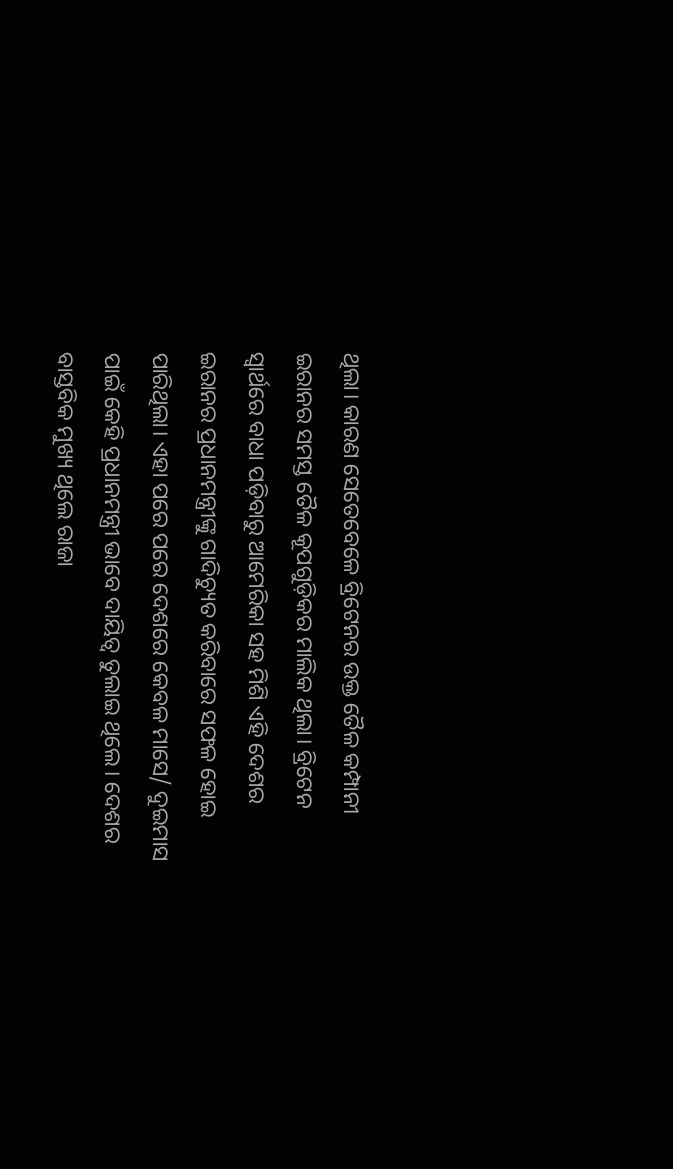ଥିଲା। କାରଣ ସେତେବେଳେ ବ୍ରିଟେନର ଉକ୍ତ ତୈଳ କମ୍ପାନୀ ଇରାନର ସମସ୍ତ ତୈଳ କୂପଗୁଡ଼ିକର ମାଲିକ ଥିଲା। ବ୍ରିଟେନ ସ୍ବାର୍ଥରେ ବାଧା ପଡ଼ିବାରୁ ଆମେରିକା ସହ ମିଶି ଏହି ଦେଶର ଇରାନର ପ୍ରଧାନମନ୍ତ୍ରୀଙ୍କୁ ଗାଦିଚ୍ୟୁତ କରିବାରେ ସଫଳ ହୋଇ ପାରିଥିଲା। ଏହା ପରେ ପରେ ଦେଶରେ କେବଳ ମାସେ/ ଦୁଇମାସ ପାଇଁ କେହି ପ୍ରଧାନମନ୍ତ୍ରୀ ଭାବେ ଦାୟିତ୍ବ ତୁଲାଇ ଥିଲେ। ଦେଶର ବାସ୍ତବିକ ମୁଖ୍ୟ ଥିଲେ ରାଜା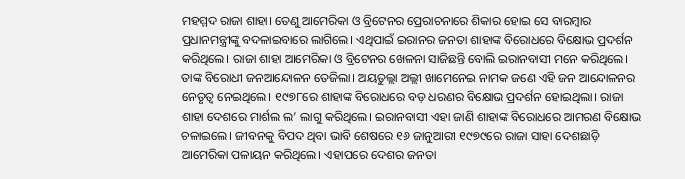ମହମ୍ମଦ ରାଜା ଶାହା। ତେଣୁ ଆମେରିକା ଓ ବ୍ରିଟେନର ପ୍ର‌େ‌ରାଚନାରେ ଶିକାର ହୋଇ ସେ ବାରମ୍ବାର ପ୍ରଧାନମନ୍ତ୍ରୀଙ୍କୁ ବଦଳାଇବାରେ ଲାଗିଲେ। ଏଥିପାଇଁ ଇରାନର ଜନତା ଶାହାଙ୍କ ବିରୋଧରେ ବିକ୍ଷୋଭ ପ୍ରଦର୍ଶନ କରିଥିଲେ। ରାଜା ଶାହା ଆମେରିକା ଓ ବ୍ରିଟେନର ଖେଳନା ସାଜିଛନ୍ତି ବୋଲି ଇରାନବାସୀ ମନେ କରିଥିଲେ। ତାଙ୍କ ବିରୋଧୀ ଜନଆନ୍ଦୋଳନ ତେଜିଲା। ଅୟତୁଲ୍ଲା ଅଲ୍ଲୀ ଖାମେନେଇ ନାମକ ଜଣେ ଏହି ଜନ ଆନ୍ଦୋଳନର ନେତୃତ୍ବ ନେଇଥିଲେ। ୧୯୭୮ରେ ଶାହାଙ୍କ ବିରୋଧରେ ବଡ଼ ଧରଣର ବିକ୍ଷୋଭ ପ୍ରଦର୍ଶନ ହୋଇଥିଲା। ରାଜା ଶାହା ଦେଶରେ ମାର୍ଶଲ ଲ’ ଲାଗୁ କରିଥିଲେ। ଇରାନବାସୀ ଏହା ଜାଣି ଶାହାଙ୍କ ବିରୋଧରେ ଆମରଣ ବିକ୍ଷୋଭ ଚଳାଇଲେ। ଜୀବନକୁ ବିପଦ ଥିବା ଭାବି ଶେଷରେ ୧୬ ଜାନୁଆରୀ ୧୯୭୯ରେ ରାଜା ସାହା ଦେଶଛାଡ଼ି ଆମେରିକା ପଳାୟନ କରିଥିଲେ। ଏହାପରେ ଦେଶର ଜନତା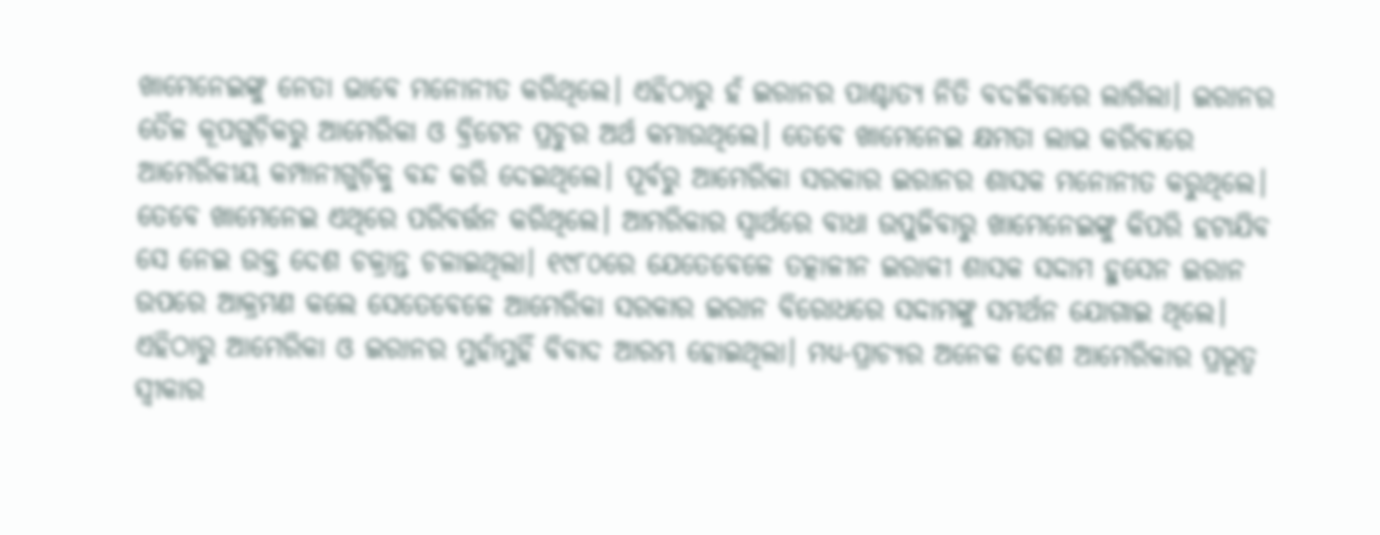ଖାମେନେଇଙ୍କୁ ନେତା ଭାବେ ମନୋନୀତ କରିଥିଲେ। ଏହିଠାରୁ ହଁ ଇରାନର ପାଶ୍ଚାତ୍ୟ ନିତି ବଦଳିବାରେ ଲାଗିଲା। ଇରାନର ତୈଳ କୂପଗୁଡ଼ିକରୁ ଆମେରିକା ଓ ବ୍ରିଟେନ ପ୍ରଚୁର ଅର୍ଥ କମାଉଥିଲେ। ତେବେ ଖାମେନେଇ କ୍ଷମତା ଲାଭ କରିବାରେ ଆମେରିକୀୟ କମ୍ପାନୀଗୁଡ଼ିକୁ ବନ୍ଦ କରି ଦେଇଥିଲେ। ପୂର୍ବରୁ ଆମେରିକା ସରକାର ଇରାନର ଶାସକ ମନୋନୀତ କରୁଥିଲେ। ତେବେ ଖାମେନେଇ ଏଥିରେ ପରିବର୍ତ୍ତନ କରିଥିଲେ। ଆମରିକାର ସ୍ବାର୍ଥରେ ବାଧା ଉପୁଜିବାରୁ ଖାମେନେଇଙ୍କୁ କିପରି ହଟାଯିବ ସେ ନେଇ ଉକ୍ତ ଦେଶ ଚକ୍ରାନ୍ତ ଚଳାଇଥିଲା। ୧୯୮୦ରେ ଯେତେବେଳେ ତତ୍କାଳୀନ ଇରାକୀ ଶାସକ ସଦ୍ଦାମ ହୁସେନ ଇରାନ ଉପରେ ଆକ୍ରମଣ କଲେ ସେତେବେଳେ ଆମେରିକା ସରକାର ଇରାନ ବିରୋଧରେ ସଦ୍ଦାମଙ୍କୁ ସମର୍ଥନ ଯୋଗାଇ ଥିଲେ। ଏହିଠାରୁ ଆମେରିକା ଓ ଇରାନର ମୁହାଁମୁହିଁ ବିବାଦ ଆରମ୍ଭ ହୋଇଥିଲା। ମଧ୍ୟ-ପ୍ରାଚ୍ୟର ଅନେକ ଦେଶ ଆମେରିକାର ପ୍ରଭୂତ୍ବ ସ୍ବୀକାର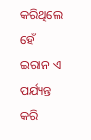କରିଥିଲେ ହେଁ ଇରାନ ଏ ପର୍ଯ୍ୟନ୍ତ କରି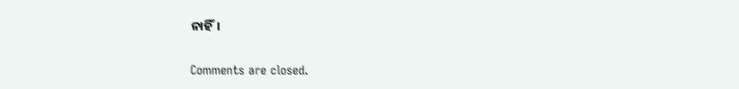ନାହିଁ।

Comments are closed.